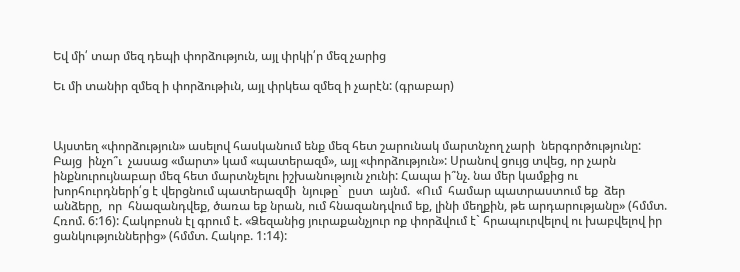Եվ մի՛ տար մեզ դեպի փորձություն, այլ փրկի՛ր մեզ չարից

Եւ մի տանիր զմեզ ի փորձութիւն, այլ փրկեա զմեզ ի չարէն: (գրաբար)



Այստեղ «փորձություն» ասելով հասկանում ենք մեզ հետ շարունակ մարտնչող չարի  ներգործությունը:  Բայց  ինչո՞ւ  չասաց «մարտ» կամ «պատերազմ», այլ «փորձություն»: Սրանով ցույց տվեց, որ չարն ինքնուրույնաբար մեզ հետ մարտնչելու իշխանություն չունի: Հապա ի՞նչ. նա մեր կամքից ու խորհուրդների՛ց է վերցնում պատերազմի  նյութը`  ըստ  այնմ.  «Ում  համար պատրաստում եք  ձեր  անձերը,  որ  հնազանդվեք, ծառա եք նրան, ում հնազանդվում եք, լինի մեղքին, թե արդարությանը» (հմմտ. Հռոմ. 6:16): Հակոբոսն էլ գրում է. «Ձեզանից յուրաքանչյուր ոք փորձվում է` հրապուրվելով ու խաբվելով իր ցանկություններից» (հմմտ. Հակոբ. 1:14):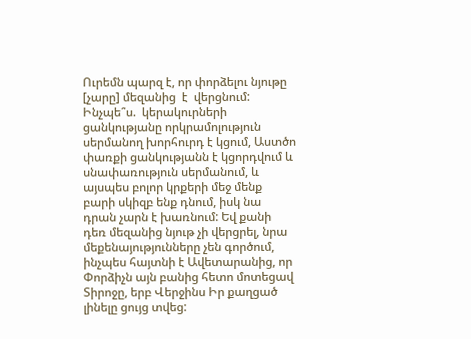Ուրեմն պարզ է, որ փորձելու նյութը [չարը] մեզանից  է  վերցնում:  Ինչպե՞ս.  կերակուրների ցանկությանը որկրամոլություն սերմանող խորհուրդ է կցում, Աստծո փառքի ցանկությանն է կցորդվում և սնափառություն սերմանում, և այսպես բոլոր կրքերի մեջ մենք բարի սկիզբ ենք դնում, իսկ նա դրան չարն է խառնում: Եվ քանի դեռ մեզանից նյութ չի վերցրել, նրա մեքենայությունները չեն գործում, ինչպես հայտնի է Ավետարանից, որ Փորձիչն այն բանից հետո մոտեցավ Տիրոջը, երբ Վերջինս Իր քաղցած լինելը ցույց տվեց: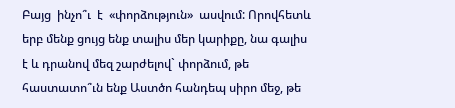Բայց  ինչո՞ւ  է  «փորձություն»  ասվում: Որովհետև երբ մենք ցույց ենք տալիս մեր կարիքը, նա գալիս է և դրանով մեզ շարժելով` փորձում, թե հաստատո՞ւն ենք Աստծո հանդեպ սիրո մեջ, թե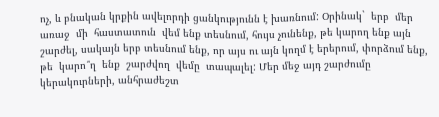ոչ, և բնական կրքին ավելորդի ցանկությունն է խառնում: Օրինակ`  երբ  մեր  առաջ  մի  հաստատուն  վեմ ենք տեսնում, հույս չունենք, թե կարող ենք այն շարժել, սակայն երբ տեսնում ենք, որ այս ու այն կողմ է երերում, փորձում ենք, թե  կարո՞ղ  ենք  շարժվող  վեմը  տապալել: Մեր մեջ այդ շարժումը կերակուրների, անհրաժեշտ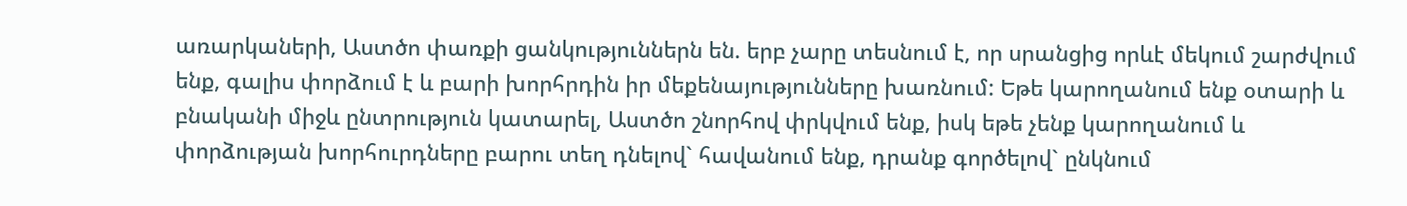առարկաների, Աստծո փառքի ցանկություններն են. երբ չարը տեսնում է, որ սրանցից որևէ մեկում շարժվում ենք, գալիս փորձում է և բարի խորհրդին իր մեքենայությունները խառնում: Եթե կարողանում ենք օտարի և բնականի միջև ընտրություն կատարել, Աստծո շնորհով փրկվում ենք, իսկ եթե չենք կարողանում և փորձության խորհուրդները բարու տեղ դնելով` հավանում ենք, դրանք գործելով` ընկնում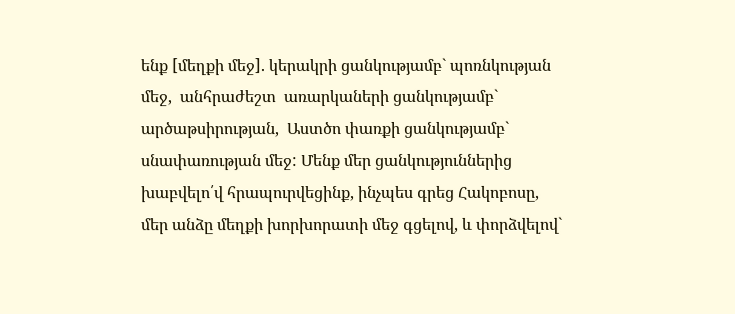ենք [մեղքի մեջ]. կերակրի ցանկությամբ` պոռնկության  մեջ,  անհրաժեշտ  առարկաների ցանկությամբ`  արծաթսիրության,  Աստծո փառքի ցանկությամբ` սնափառության մեջ: Մենք մեր ցանկություններից խաբվելո՛վ հրապուրվեցինք, ինչպես գրեց Հակոբոսը, մեր անձը մեղքի խորխորատի մեջ գցելով, և փորձվելով`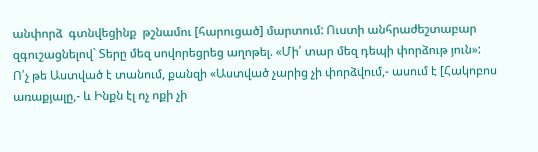անփորձ  գտնվեցինք  թշնամու [հարուցած] մարտում: Ուստի անհրաժեշտաբար զգուշացնելով` Տերը մեզ սովորեցրեց աղոթել. «Մի՛ տար մեզ դեպի փորձութ յուն»: Ո՛չ թե Աստված է տանում, քանզի «Աստված չարից չի փորձվում,- ասում է [Հակոբոս առաքյալը,- և Ինքն էլ ոչ ոքի չի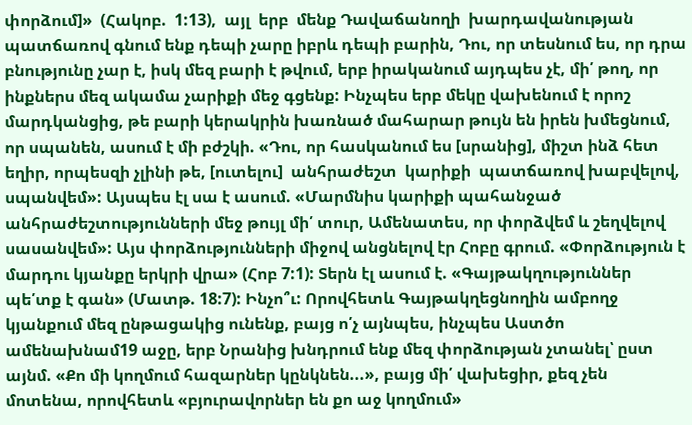փորձում]»  (Հակոբ.  1:13),  այլ  երբ  մենք Դավաճանողի  խարդավանության  պատճառով գնում ենք դեպի չարը իբրև դեպի բարին, Դու, որ տեսնում ես, որ դրա բնությունը չար է, իսկ մեզ բարի է թվում, երբ իրականում այդպես չէ, մի՛ թող, որ ինքներս մեզ ակամա չարիքի մեջ գցենք: Ինչպես երբ մեկը վախենում է որոշ մարդկանցից, թե բարի կերակրին խառնած մահարար թույն են իրեն խմեցնում, որ սպանեն, ասում է մի բժշկի. «Դու, որ հասկանում ես [սրանից], միշտ ինձ հետ եղիր, որպեսզի չլինի թե, [ուտելու]  անհրաժեշտ  կարիքի  պատճառով խաբվելով, սպանվեմ»: Այսպես էլ սա է ասում. «Մարմնիս կարիքի պահանջած անհրաժեշտությունների մեջ թույլ մի՛ տուր, Ամենատես, որ փորձվեմ և շեղվելով սասանվեմ»: Այս փորձությունների միջով անցնելով էր Հոբը գրում. «Փորձություն է մարդու կյանքը երկրի վրա» (Հոբ 7:1): Տերն էլ ասում է. «Գայթակղություններ պե՛տք է գան» (Մատթ. 18:7): Ինչո՞ւ: Որովհետև Գայթակղեցնողին ամբողջ կյանքում մեզ ընթացակից ունենք, բայց ո՛չ այնպես, ինչպես Աստծո ամենախնամ19 աջը, երբ Նրանից խնդրում ենք մեզ փորձության չտանել՝ ըստ այնմ. «Քո մի կողմում հազարներ կընկնեն...», բայց մի՛ վախեցիր, քեզ չեն մոտենա, որովհետև «բյուրավորներ են քո աջ կողմում»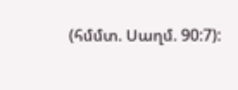(հմմտ. Սաղմ. 90:7):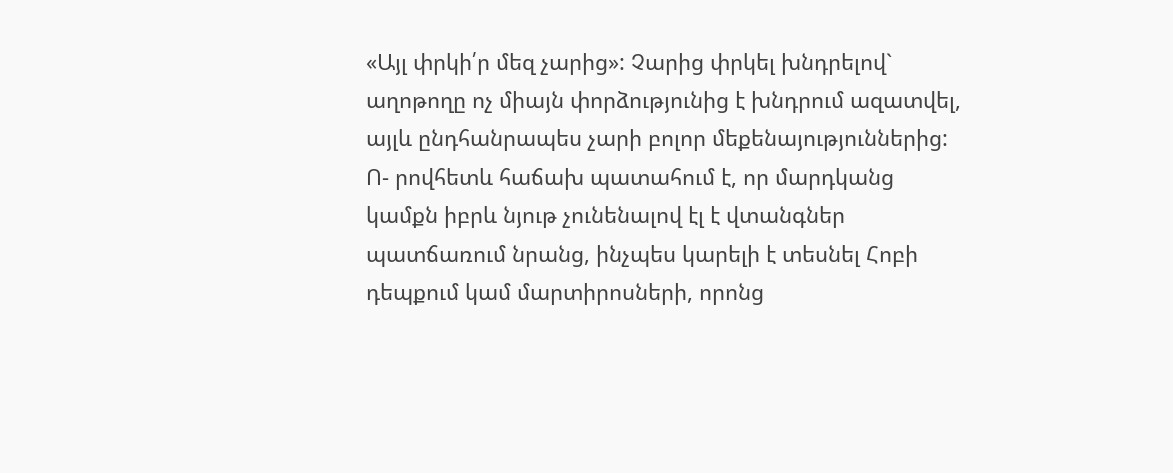«Այլ փրկի՛ր մեզ չարից»: Չարից փրկել խնդրելով` աղոթողը ոչ միայն փորձությունից է խնդրում ազատվել, այլև ընդհանրապես չարի բոլոր մեքենայություններից: Ո- րովհետև հաճախ պատահում է, որ մարդկանց կամքն իբրև նյութ չունենալով էլ է վտանգներ պատճառում նրանց, ինչպես կարելի է տեսնել Հոբի դեպքում կամ մարտիրոսների, որոնց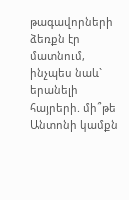թագավորների ձեռքն էր մատնում, ինչպես նաև` երանելի հայրերի. մի՞թե Անտոնի կամքն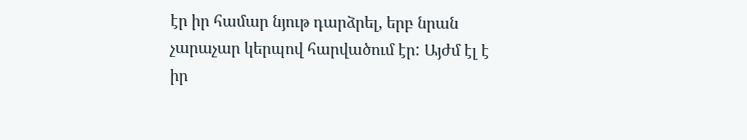էր իր համար նյութ դարձրել, երբ նրան չարաչար կերպով հարվածում էր: Այժմ էլ է իր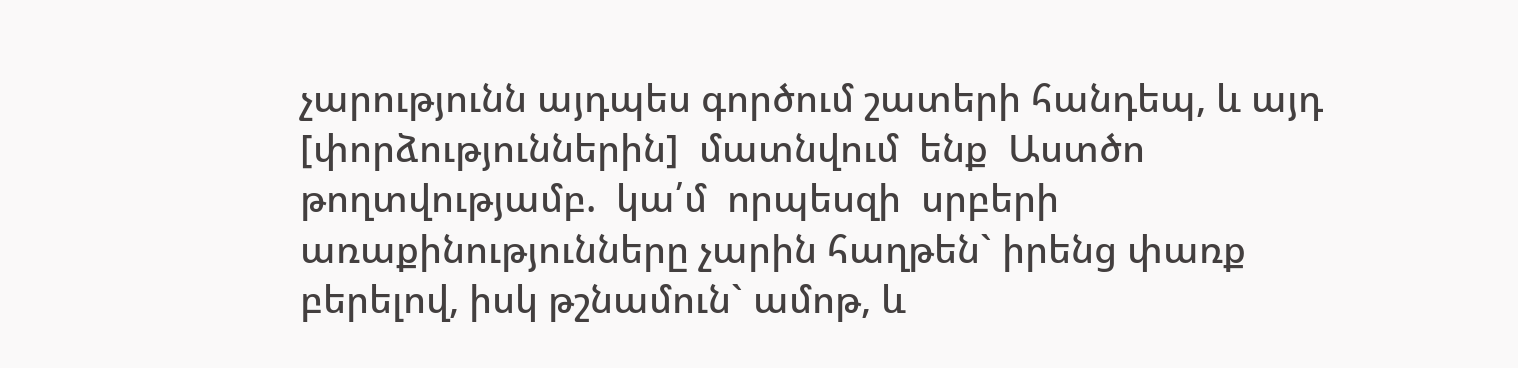չարությունն այդպես գործում շատերի հանդեպ, և այդ [փորձություններին]  մատնվում  ենք  Աստծո թողտվությամբ.  կա՛մ  որպեսզի  սրբերի  առաքինությունները չարին հաղթեն` իրենց փառք բերելով, իսկ թշնամուն` ամոթ, և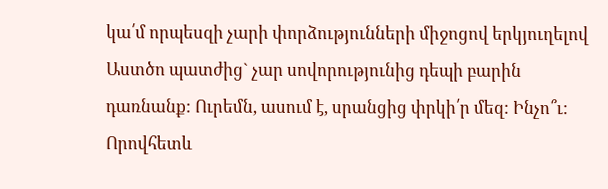կա՛մ որպեսզի չարի փորձությունների միջոցով երկյուղելով Աստծո պատժից` չար սովորությունից դեպի բարին դառնանք: Ուրեմն, ասում է, սրանցից փրկի՛ր մեզ: Ինչո՞ւ:  Որովհետև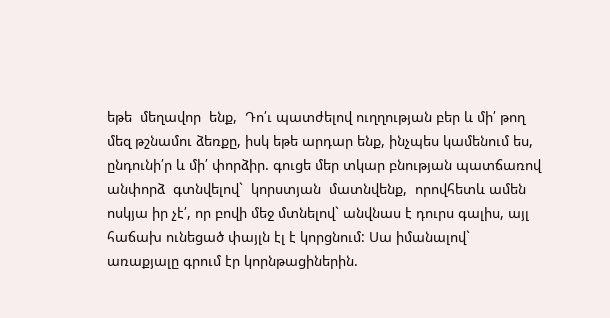եթե  մեղավոր  ենք,  Դո՛ւ պատժելով ուղղության բեր և մի՛ թող մեզ թշնամու ձեռքը, իսկ եթե արդար ենք, ինչպես կամենում ես, ընդունի՛ր և մի՛ փորձիր. գուցե մեր տկար բնության պատճառով անփորձ  գտնվելով`  կորստյան  մատնվենք,  որովհետև ամեն ոսկյա իր չէ՛, որ բովի մեջ մտնելով` անվնաս է դուրս գալիս, այլ հաճախ ունեցած փայլն էլ է կորցնում: Սա իմանալով` առաքյալը գրում էր կորնթացիներին.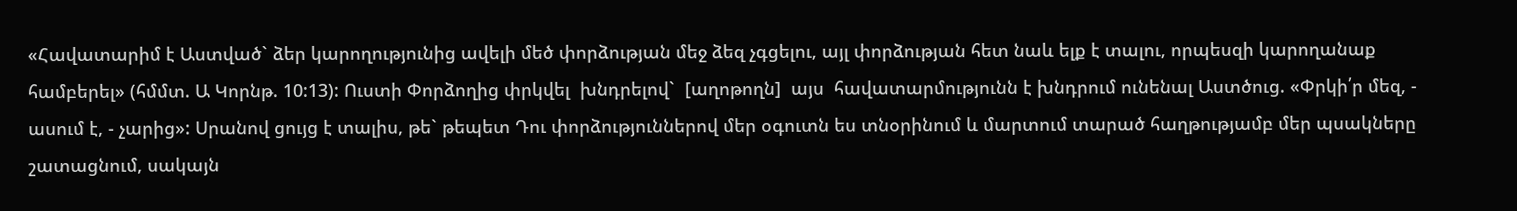«Հավատարիմ է Աստված` ձեր կարողությունից ավելի մեծ փորձության մեջ ձեզ չգցելու, այլ փորձության հետ նաև ելք է տալու, որպեսզի կարողանաք համբերել» (հմմտ. Ա Կորնթ. 10:13): Ուստի Փորձողից փրկվել  խնդրելով`  [աղոթողն]  այս  հավատարմությունն է խնդրում ունենալ Աստծուց. «Փրկի՛ր մեզ, - ասում է, - չարից»: Սրանով ցույց է տալիս, թե` թեպետ Դու փորձություններով մեր օգուտն ես տնօրինում և մարտում տարած հաղթությամբ մեր պսակները շատացնում, սակայն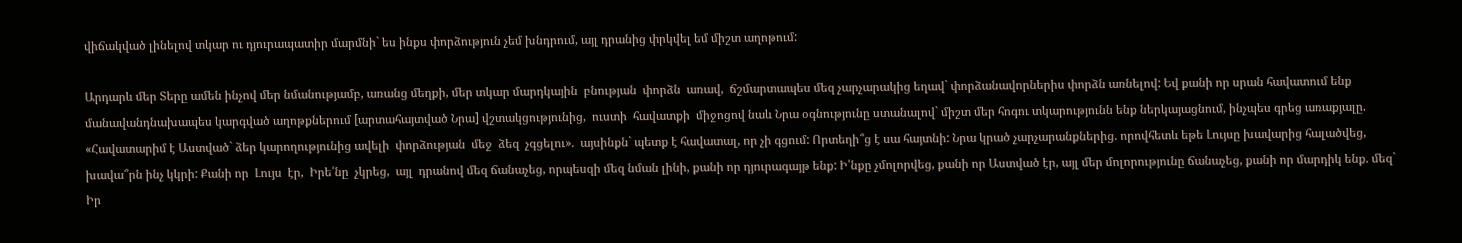վիճակված լինելով տկար ու դյուրապատիր մարմնի` ես ինքս փորձություն չեմ խնդրում, այլ դրանից փրկվել եմ միշտ աղոթում:

Արդարև մեր Տերը ամեն ինչով մեր նմանությամբ, առանց մեղքի, մեր տկար մարդկային  բնության  փորձն  առավ,  ճշմարտապես մեզ չարչարակից եղավ` փորձանավորներիս փորձն առնելով: Եվ քանի որ սրան հավատում ենք մանավանդնախապես կարգված աղոթքներում [արտահայտված Նրա] վշտակցությունից,  ուստի  հավատքի  միջոցով նաև Նրա օգնությունը ստանալով` միշտ մեր հոգու տկարությունն ենք ներկայացնում, ինչպես գրեց առաքյալը. «Հավատարիմ է Աստված` ձեր կարողությունից ավելի  փորձության  մեջ  ձեզ  չգցելու».  այսինքն` պետք է հավատալ, որ չի գցում: Որտեղի՞ց է սա հայտնի: Նրա կրած չարչարանքներից. որովհետև եթե Լույսը խավարից հալածվեց, խավա՞րն ինչ կկրի: Քանի որ  Լույս  էր,  Իրե՛նը  չկրեց,  այլ  դրանով մեզ ճանաչեց, որպեսզի մեզ նման լինի, քանի որ դյուրագայթ ենք: Ի՛նքը չմոլորվեց, քանի որ Աստված էր, այլ մեր մոլորությունը ճանաչեց, քանի որ մարդիկ ենք. մեզ` Իր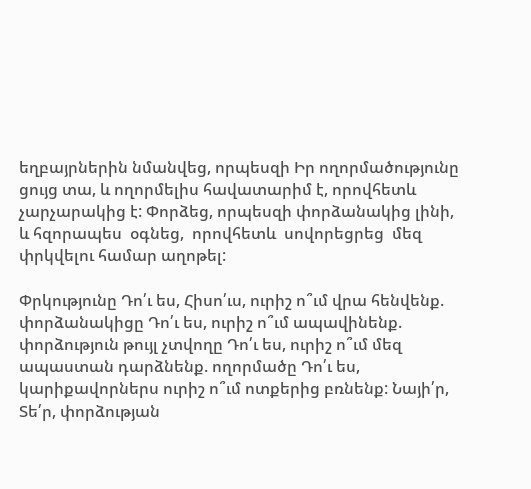եղբայրներին նմանվեց, որպեսզի Իր ողորմածությունը ցույց տա, և ողորմելիս հավատարիմ է, որովհետև չարչարակից է: Փորձեց, որպեսզի փորձանակից լինի, և հզորապես  օգնեց,  որովհետև  սովորեցրեց  մեզ փրկվելու համար աղոթել:

Փրկությունը Դո՛ւ ես, Հիսո՛ւս, ուրիշ ո՞ւմ վրա հենվենք. փորձանակիցը Դո՛ւ ես, ուրիշ ո՞ւմ ապավինենք. փորձություն թույլ չտվողը Դո՛ւ ես, ուրիշ ո՞ւմ մեզ ապաստան դարձնենք. ողորմածը Դո՛ւ ես, կարիքավորներս ուրիշ ո՞ւմ ոտքերից բռնենք: Նայի՛ր, Տե՛ր, փորձության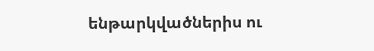ենթարկվածներիս ու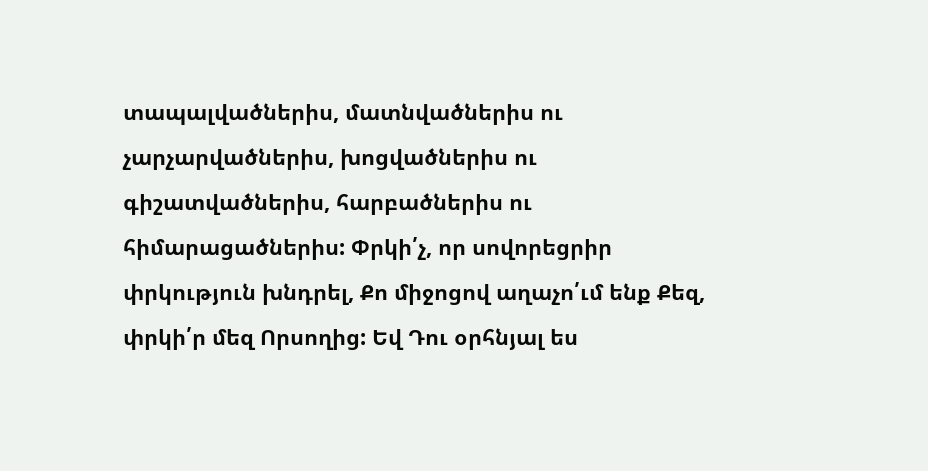տապալվածներիս, մատնվածներիս ու չարչարվածներիս, խոցվածներիս ու գիշատվածներիս, հարբածներիս ու հիմարացածներիս: Փրկի՛չ, որ սովորեցրիր փրկություն խնդրել, Քո միջոցով աղաչո՛ւմ ենք Քեզ, փրկի՛ր մեզ Որսողից: Եվ Դու օրհնյալ ես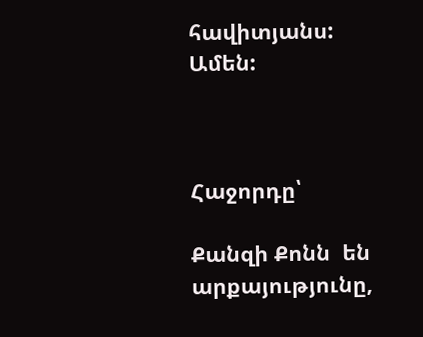հավիտյանս: Ամեն:



Հաջորդը՝

Քանզի Քոնն  են արքայությունը,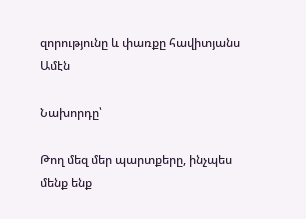զորությունը և փառքը հավիտյանս Ամէն

Նախորդը՝

Թող մեզ մեր պարտքերը, ինչպես մենք ենք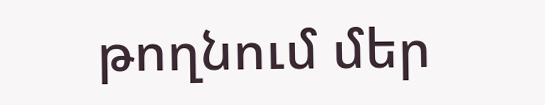թողնում մեր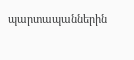պարտապաններին